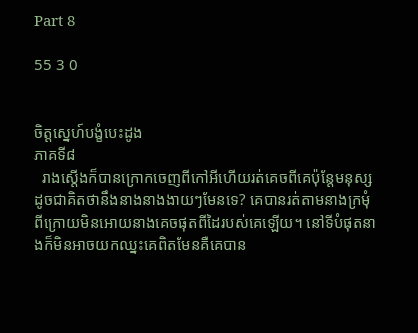Part 8

55 3 0


ចិត្តស្នេហ៍បង្ខំបេះដូង
ភាគទី៨
  រាងស្តើងក៏បានក្រោកចេញពីកៅអីហើយរត់គេចពីគេប៉ុន្តែមនុស្សដូចជាគិតថានឹងនាងនាងងាយៗមែនទេ? គេបានរត់តាមនាងក្រមុំពីក្រោយមិនអោយនាងគេចផុតពីដៃរបស់គេឡើយ។ នៅទីបំផុតនាងក៏មិនអាចយកឈ្នះគេពិតមែនគឺគេបាន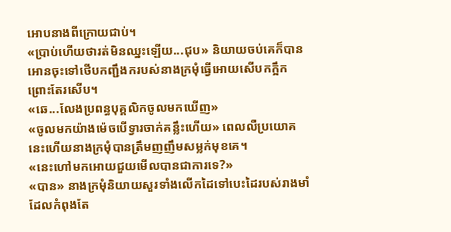អោបនាងពីក្រោយជាប់។
«ប្រាប់ហើយថារត់មិនឈ្នះឡើយ...ជុប» និយាយចប់គេក៏បានអោនចុះទៅថើបកញ្ជឹងករបស់នាងក្រមុំធ្វើអោយសើបកក្អឹកព្រោះតែរសើប។
«ឆេ...លែងប្រពន្ធបុគ្គលិកចូលមកឃើញ»
«ចូលមកយ៉ាងម៉េចបើទ្វារចាក់គន្លឹះហើយ» ពេលលឺប្រយោគនេះហើយនាងក្រមុំបានត្រឹមញញឹមសម្លក់មុខគេ។
«នេះហៅមកអោយជួយមើលបានជាការទេ?»
«បាន» នាងក្រមុំនិយាយសួរទាំងលើកដៃទៅបេះដៃរបស់រាងមាំដែលកំពុងតែ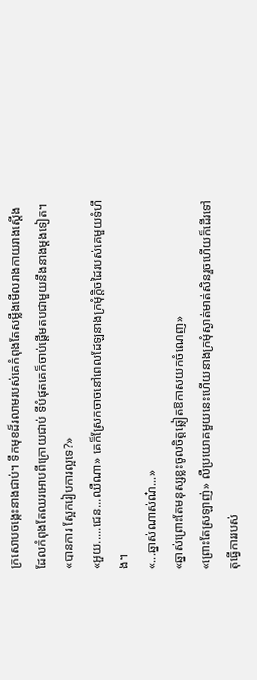ក្រសោបចង្កេះនាងជាប់។ ទឹកមុខដ៏រលាមរបស់គេកំពុងតែសម្លឹងមើលរាងកាយរាងស្តើងដែលកំពុងតែឈរអោបពីក្រោយជាប់ ទីបំផុតគេក៏ចាប់ផ្តើមតបជាមួយនឹងនាងម្តងទៀត។
«បានការ ស្អែករៀបការល្អទេ?»
«អួយ.....ជេន...ឈឺណា» គេក៏ស្រែកចាចនៅពេលដែឡនាងក្រមុំក្តិចដៃរបស់គេមួយទំហឹង។
«...ឆ្នាស់ណាស់ណ៎...»
«ឆ្នាស់ព្រោះតែមនុស្សខ្លះចូលចិត្តឆ្លៀតឱកាសយកចំណេញ»
«ព្រោះតែស្រឡាញ់» លឺប្រយោគមួយនេះហើយនាងក្រមុំស្ងាត់មាត់សិនរួចហើយក៏ដើរទៅតុធ្វើការរបស់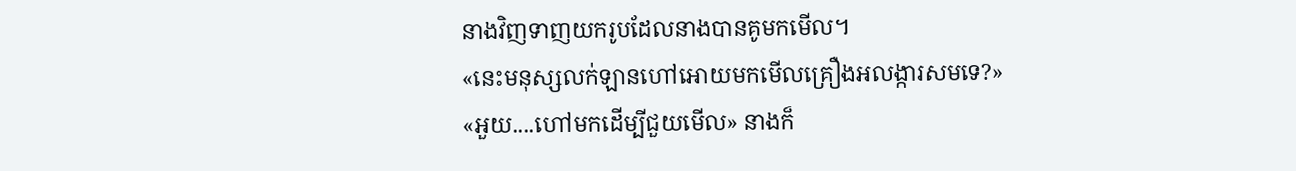នាងវិញទាញយករូបដែលនាងបានគូមកមើល។
«នេះមនុស្សលក់ឡានហៅអោយមកមើលគ្រឿងអលង្ការសមទេ?»
«អួយ....ហៅមកដើម្បីជួយមើល» នាងក៏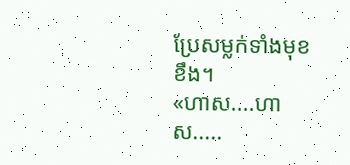ប្រែសម្លក់ទាំងមុខខឹង។
«ហាស....ហាស.....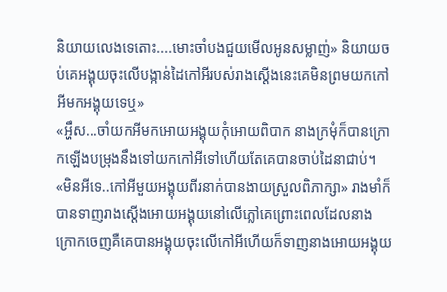និយាយលេងទេតោះ....មោះចាំបងជួយមើលអូនសម្លាញ់» និយាយចប់គេអង្គុយចុះលើបង្កាន់ដៃកៅអីរបស់រាងស្តើងនេះគេមិនព្រមយកកៅអីមកអង្គុយទេឬ»
«អ្ហឹស...ចាំយកអីមកអោយអង្គុយកុំអោយពិបាក នាងក្រមុំក៏បានក្រោកឡើងបម្រុងនឹងទៅយកកៅអីទៅហើយតែគេបានចាប់ដៃនាជាប់។
«មិនអីទេ..កៅអីមួយអង្គុយពីរនាក់បានងាយស្រួលពិភាក្សា» រាងមាំក៏បានទាញរាងស្តើងអោយអង្គុយនៅលើភ្លៅគេព្រោះពេលដែលនាងក្រោកចេញគឺគេបានអង្គុយចុះលើកៅអីហើយក៏ទាញនាងអោយអង្គុយ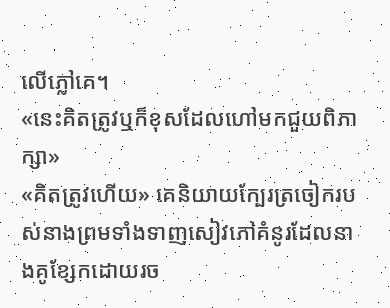លើភ្លៅគេ។
«នេះគិតត្រូវឬក៏ខុសដែលហៅមកជួយពិភាក្សា»
«គិតត្រូវហើយ» គេនិយាយក្បែរត្រចៀករបស់នាងព្រមទាំងទាញសៀវភៅគំនូរដែលនាងគូខ្សែកដោយរច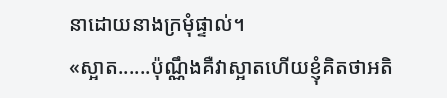នាដោយនាងក្រមុំផ្ទាល់។
«ស្អាត......ប៉ុណ្ណឹងគឺវាស្អាតហើយខ្ញុំគិតថាអតិ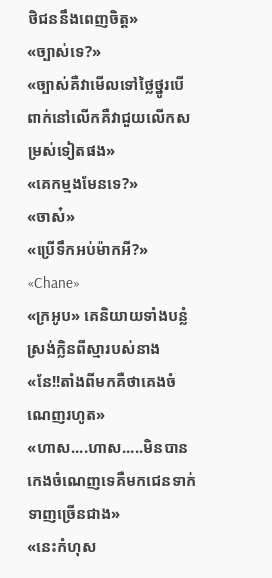ថិជននឹងពេញចិត្ត»
«ច្បាស់ទេ?»
«ច្បាស់គឺវាមើលទៅថ្លៃថ្នូរបើពាក់នៅលើកគឺវាជួយលើកសម្រស់ទៀតផង»
«គេកម្មងមែនទេ?»
«ចាស៎»
«ប្រើទឹកអប់ម៉ាកអី?»
«Chane»
«ក្រអូប» គេនិយាយទាំងបន្លំស្រង់ក្លិនពីស្មារបស់នាង
«នែ!!តាំងពីមកគឺថាគេងចំណេញរហូត»
«ហាស....ហាស.....មិនបានកេងចំណេញទេគឺមកជេនទាក់ទាញច្រើនជាង»
«នេះកំហុស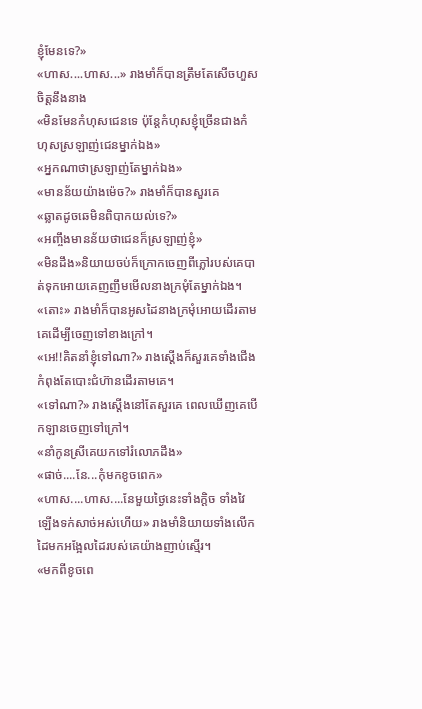ខ្ញុំមែនទេ?»
«ហាស....ហាស...» រាងមាំក៏បានត្រឹមតែសើចហួសចិត្តនឹងនាង
«មិនមែនកំហុសជេនទេ ប៉ុន្តែកំហុសខ្ញុំច្រើនជាងកំហុសស្រឡាញ់ជេនម្នាក់ឯង»
«អ្នកណាថាស្រឡាញ់តែម្នាក់ឯង»
«មានន័យយ៉ាងម៉េច?» រាងមាំក៏បានសួរគេ
«ឆ្លាតដូចឆេមិនពិបាកយល់ទេ?»
«អញ្ចឹងមានន័យថាជេនក៏ស្រឡាញ់ខ្ញុំ»
«មិនដឹង»និយាយចប់ក៏ក្រោកចេញពីភ្លៅរបស់គេបាត់ទុកអោយគេញញឹមមើលនាងក្រមុំតែម្នាក់ឯង។
«តោះ» រាងមាំក៏បានអូសដៃនាងក្រមុំអោយដើរតាមគេដើម្បីចេញទៅខាងក្រៅ។
«អេ!!គិតនាំខ្ញុំទៅណា?» រាងស្តើងក៏សួរគេទាំងជើងកំពុងតែបោះជំហ៊ានដើរតាមគេ។
«ទៅណា?» រាងស្តើងនៅតែសួរគេ ពេលឃើញគេបើកឡានចេញទៅក្រៅ។
«នាំកូនស្រីគេយកទៅរំលោភដឹង»
«ផាច់....នែ...កុំមកខូចពេក»
«ហាស....ហាស....នែមួយថ្ងៃនេះទាំងក្តិច ទាំងវៃឡើងទក់សាច់អស់ហើយ» រាងមាំនិយាយទាំងលើកដៃមកអង្អែលដៃរបស់គេយ៉ាងញាប់ស្មើរ។
«មកពីខូចពេ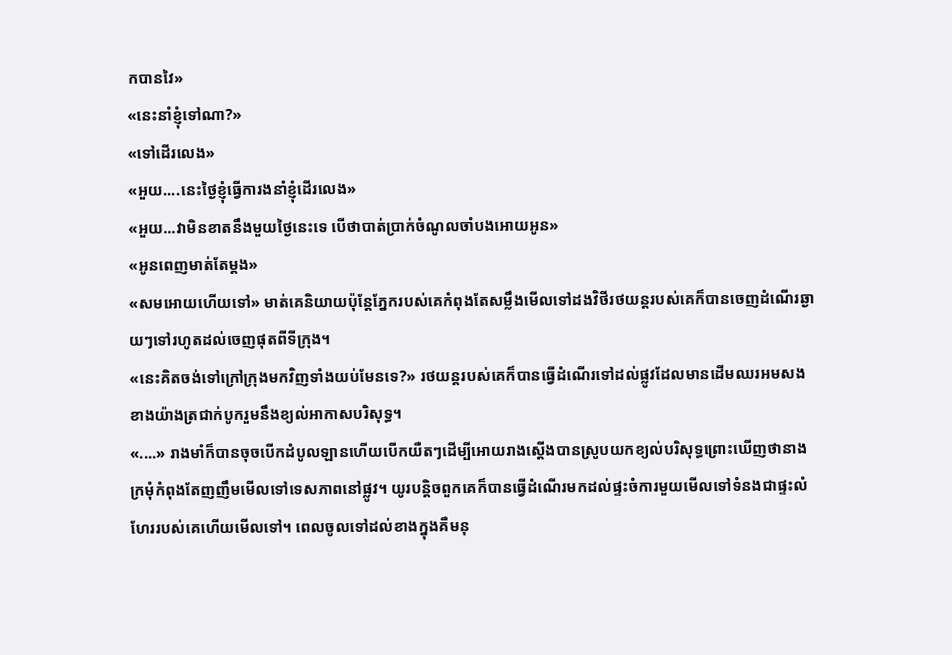កបានវៃ»
«នេះនាំខ្ញុំទៅណា?»
«ទៅដើរលេង»
«អួយ....នេះថ្ងៃខ្ញុំធ្វើការងនាំខ្ញុំដើរលេង»
«អួយ...វាមិនខាតនឹងមួយថ្ងៃនេះទេ បើថាបាត់ប្រាក់ចំណូលចាំបងអោយអូន»
«អូនពេញមាត់តែម្តង»
«សមអោយហើយទៅ» មាត់គេនិយាយប៉ុន្តែភ្នែករបស់គេកំពុងតែសម្លឹងមើលទៅដងវិថីរថយន្តរបស់គេក៏បានចេញដំណើរឆ្ងាយៗទៅរហូតដល់ចេញផុតពីទីក្រុង។
«នេះគិតចង់ទៅក្រៅក្រុងមកវិញទាំងយប់មែនទេ?» រថយន្តរបស់គេក៏បានធ្វើដំណើរទៅដល់ផ្លូវដែលមានដើមឈរអមសងខាងយ៉ាងត្រជាក់បូករួមនឹងខ្យល់អាកាសបរិសុទ្ធ។
«....» រាងមាំក៏បានចុចបើកដំបូលឡានហើយបើកយឺតៗដើម្បីអោយរាងស្តើងបានស្រូបយកខ្យល់បរិសុទ្ធព្រោះឃើញថានាងក្រមុំកំពុងតែញញឹមមើលទៅទេសភាពនៅផ្លូវ។ យូរបន្តិចពួកគេក៏បានធ្វើដំណើរមកដល់ផ្ទះចំការមួយមើលទៅទំនងជាផ្ទះលំហែររបស់គេហើយមើលទៅ។ ពេលចូលទៅដល់ខាងក្នុងគឺមនុ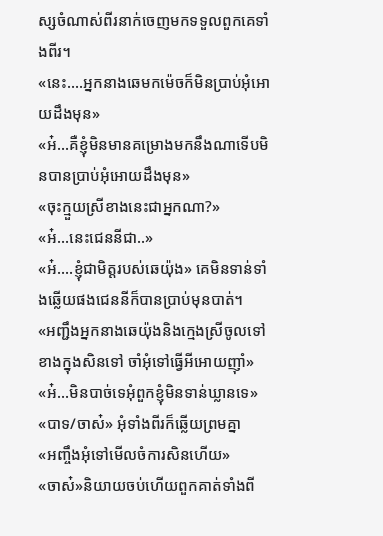ស្សចំណាស់ពីរនាក់ចេញមកទទួលពួកគេទាំងពីរ។
«នេះ....អ្នកនាងឆេមកម៉េចក៏មិនប្រាប់អុំអោយដឹងមុន»
«អ៎...គឺខ្ញុំមិនមានគម្រោងមកនឹងណាទើបមិនបានប្រាប់អុំអោយដឹងមុន»
«ចុះក្មួយស្រីខាងនេះជាអ្នកណា?»
«អ៎...នេះជេននីជា..»
«អ៎....ខ្ញុំជាមិត្តរបស់ឆេយ៉ុង» គេមិនទាន់ទាំងឆ្លើយផងជេននីក៏បានប្រាប់មុនបាត់។
«អញ្ជឹងអ្នកនាងឆេយ៉ុងនិងក្មេងស្រីចូលទៅខាងក្នុងសិនទៅ ចាំអុំទៅធ្វើអីអោយញ៉ាំ»
«អ៎...មិនបាច់ទេអុំពួកខ្ញុំមិនទាន់ឃ្លានទេ»
«បាទ/ចាស៎» អុំទាំងពីរក៏ឆ្លើយព្រមគ្នា
«អញ្ចឹងអុំទៅមើលចំការសិនហើយ»
«ចាស៎»និយាយចប់ហើយពួកគាត់ទាំងពី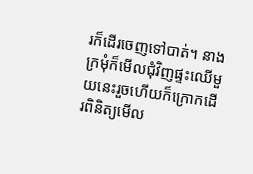រក៏ដើរចេញទៅបាត់។ នាងក្រមុំក៏មើលជុំវិញផ្ទះឈើមួយនេះរួចហើយក៏ក្រោកដើរពិនិត្យមើល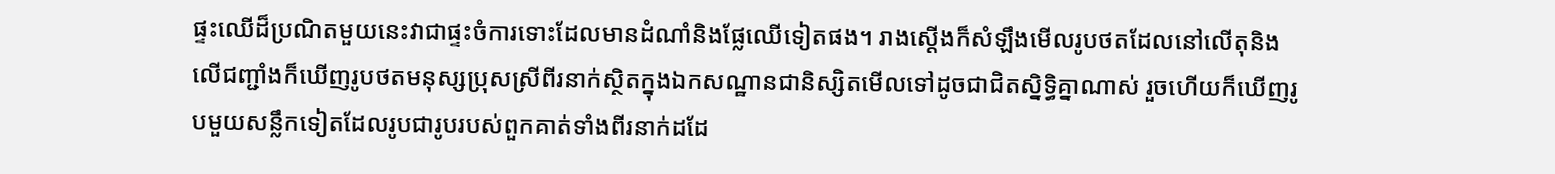ផ្ទះឈើដ៏ប្រណិតមួយនេះវាជាផ្ទះចំការទោះដែលមានដំណាំនិងផ្លែឈើទៀតផង។ រាងស្តើងក៏សំឡឹងមើលរូបថតដែលនៅលើតុនិងលើជញ្ជាំងក៏ឃើញរូបថតមនុស្សប្រុសស្រីពីរនាក់ស្ថិតក្នុងឯកសណ្ឋានជានិស្សិតមើលទៅដូចជាជិតសិ្នទ្ធិគ្នាណាស់ រួចហើយក៏ឃើញរូបមួយសន្លឹកទៀតដែលរូបជារូបរបស់ពួកគាត់ទាំងពីរនាក់ដដែ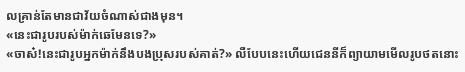លគ្រាន់តែមានជាវ័យចំណាស់ជាងមុន។
«នេះជារូបរបស់ម៉ាក់ឆេមែនទេ?»
«ចាស៎!នេះជារូបអ្នកម៉ាក់នឹងបងប្រុសរបស់គាត់?» លឺបែបនេះហើយជេននីក៏ព្យាយាមមើលរូបថតនោះ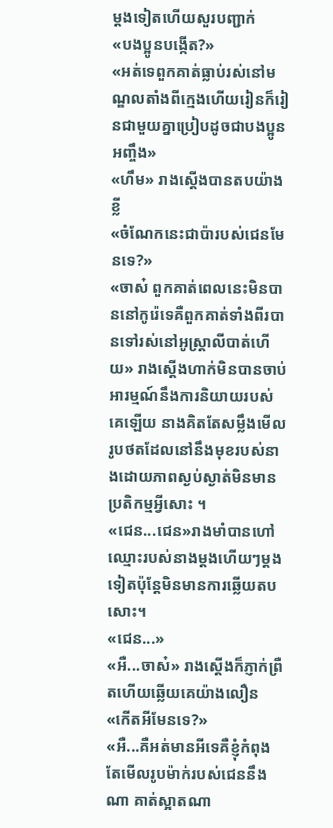ម្តងទៀតហើយសួរបញ្ជាក់
«បងប្អូនបង្កើត?»
«អត់ទេពួកគាត់ធ្លាប់រស់នៅមណ្ឌលតាំងពីក្មេងហើយរៀនក៏រៀនជាមួយគ្នាប្រៀបដូចជាបងប្អូនអញ្ចឹង»
«ហឹម» រាងស្តើងបានតបយ៉ាងខ្លី
«ចំណែកនេះជាប៉ារបស់ជេនមែនទេ?»
«ចាស៎ ពួកគាត់ពេលនេះមិនបាននៅកូរ៉េទេគឺពួកគាត់ទាំងពីរបានទៅរស់នៅអូស្ត្រាលីបាត់ហើយ» រាងស្តើងហាក់មិនបានចាប់អារម្មណ៍នឹងការនិយាយរបស់គេឡើយ នាងគិតតែសម្លឹងមើលរូបថតដែលនៅនឹងមុខរបស់នាងដោយភាពស្ងប់ស្ងាត់មិនមានប្រតិកម្មអ្វីសោះ ។
«ជេន...ជេន»រាងមាំបានហៅឈ្មោះរបស់នាងម្តងហើយៗម្តងទៀតប៉ុន្តែមិនមានការឆ្លើយតបសោះ។
«ជេន...»
«អឺ...ចាស៎» រាងស្តើងក៏ភ្ញាក់ព្រឺតហើយឆ្លើយគេយ៉ាងលឿន
«កើតអីមែនទេ?»
«អឺ...គឺអត់មានអីទេគឺខ្ញុំកំពុងតែមើលរូបម៉ាក់របស់ជេននឹងណា គាត់ស្អាតណា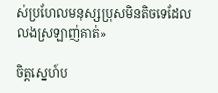ស់ប្រហែលមនុស្សប្រុសមិនតិចទេដែលលងស្រឡាញ់គាត់»

ចិត្តស្នេហ៍ប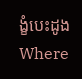ង្ខំបេះដូងWhere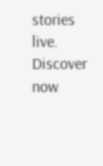stories live. Discover now